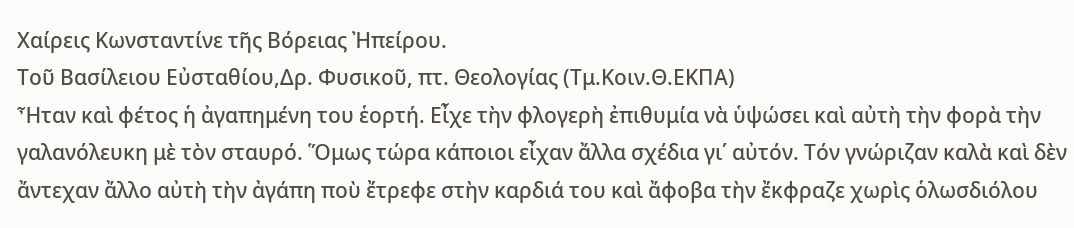Χαίρεις Κωνσταντίνε τῆς Βόρειας Ἠπείρου.
Toῦ Βασίλειου Εὐσταθίου,Δρ. Φυσικοῦ, πτ. Θεολογίας (Τμ.Κοιν.Θ.ΕΚΠΑ)
Ἦταν καὶ φέτος ἡ ἀγαπημένη του ἑορτή. Εἶχε τὴν φλογερὴ ἐπιθυμία νὰ ὑψώσει καὶ αὐτὴ τὴν φορὰ τὴν γαλανόλευκη μὲ τὸν σταυρό. Ὅμως τώρα κάποιοι εἶχαν ἄλλα σχέδια γι΄ αὐτόν. Τόν γνώριζαν καλὰ καὶ δὲν ἄντεχαν ἄλλο αὐτὴ τὴν ἀγάπη ποὺ ἔτρεφε στὴν καρδιά του καὶ ἄφοβα τὴν ἔκφραζε χωρὶς ὁλωσδιόλου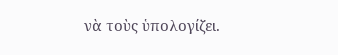νὰ τοὺς ὑπολογίζει.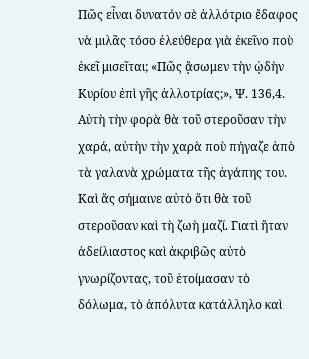Πῶς εἶναι δυνατόν σὲ ἀλλότριο ἔδαφος νὰ μιλᾶς τόσο ἐλεύθερα γιὰ ἐκεῖνο ποὺ ἐκεῖ μισεῖται; «Πῶς ᾄσωμεν τὴν ᾠδὴν Κυρίου ἐπὶ γῆς ἀλλοτρίας;», Ψ. 136,4. Αὐτὴ τὴν φορὰ θὰ τοῦ στεροῦσαν τὴν χαρά, αὐτὴν τὴν χαρὰ ποὺ πήγαζε ἀπὸ τὰ γαλανὰ χρώματα τῆς ἀγάπης του. Καὶ ἄς σήμαινε αὐτὸ ὅτι θὰ τοῦ στεροῦσαν καὶ τὴ ζωὴ μαζί. Γιατὶ ἤταν ἀδείλιαστος καὶ ἀκριβῶς αὐτὸ γνωρίζοντας, τοῦ ἑτοίμασαν τὸ δόλωμα, τὸ ἀπόλυτα κατάλληλο καὶ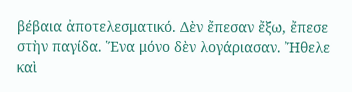βέβαια ἀποτελεσματικό. Δὲν ἔπεσαν ἔξω, ἔπεσε στὴν παγίδα. Ἕνα μόνο δὲν λογάριασαν. Ἤθελε καὶ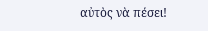αὐτὸς νὰ πέσει!